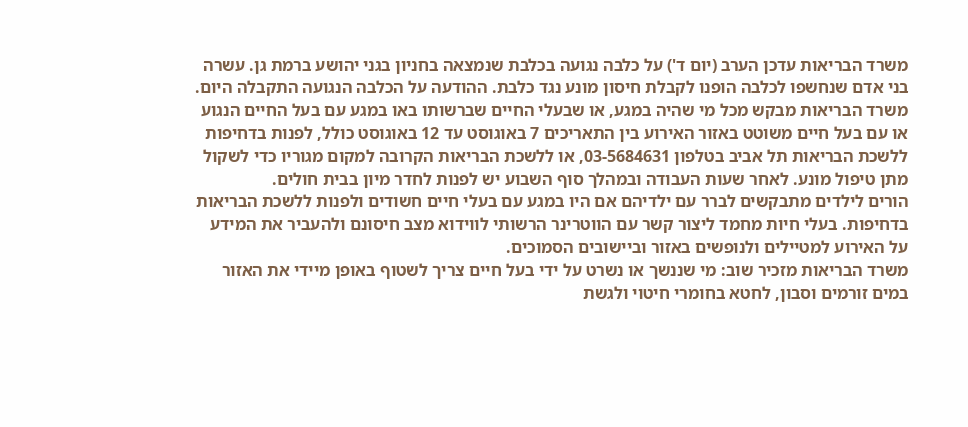משרד הבריאות עדכן הערב (יום ד') על כלבה נגועה בכלבת שנמצאה בחניון בגני יהושע ברמת גן. עשרה בני אדם שנחשפו לכלבה הופנו לקבלת חיסון מונע נגד כלבת. ההודעה על הכלבה הנגועה התקבלה היום.
משרד הבריאות מבקש מכל מי שהיה במגע, או שבעלי החיים שברשותו באו במגע עם בעל החיים הנגוע או עם בעל חיים משוטט באזור האירוע בין התאריכים 7 באוגוסט עד 12 באוגוסט כולל, לפנות בדחיפות ללשכת הבריאות תל אביב בטלפון 03-5684631, או ללשכת הבריאות הקרובה למקום מגוריו כדי לשקול מתן טיפול מונע. לאחר שעות העבודה ובמהלך סוף השבוע יש לפנות לחדר מיון בבית חולים.
הורים לילדים מתבקשים לברר עם ילדיהם אם היו במגע עם בעלי חיים חשודים ולפנות ללשכת הבריאות בדחיפות. בעלי חיות מחמד ליצור קשר עם הווטרינר הרשותי לווידוא מצב חיסונם ולהעביר את המידע על האירוע למטיילים ולנופשים באזור וביישובים הסמוכים.
משרד הבריאות מזכיר שוב: מי שננשך או נשרט על ידי בעל חיים צריך לשטוף באופן מיידי את האזור במים זורמים וסבון, לחטא בחומרי חיטוי ולגשת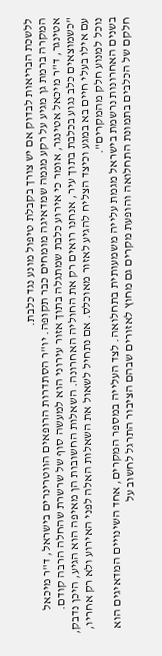ללשכת הבריאות לבדוק אם יש צורך בקבלת טיפול מונע נגד כלבת.
המקרה ברמת גן מגיע על רקע מגמה שמדאיגה מומחים כבר תקופה. יו"ר הסתדרות הרופאים הווטרינרים בישראל, ד"ר מיכאל אטינגר, ד"ר מיכאל אטינגר, אומר כי אירוע כלבת שמתגלה בתוך אזור עירוני הוא למעשה סוף של שרשרת שהחלה הרבה קודם. "כשמוצאים כלב נגוע בכלבת בתוך עיר, אנחנו רואים רק את החוליה האחרונה. השאלות החשובות הן מאיפה הוא הגיע, היכן נדבק, עם אילו בעלי חיים בא במגע וכיצד הצליח להגיע לאזור מאוכלס. אם נתחיל לשאול את השאלות האלה לפני האירוע ולא רק אחריו, נוכל למנוע חלק מהמקרים".
בשנים האחרונות נרשמת בישראל מגמת עלייה משמעותית בתחלואה. לצד העלייה במספר המקרים, אחד השינויים המדאיגים הוא חלקם של הכלבים בתמונת התחלואה והופעת מקרים גם מחוץ לאזורים שבהם הציבור התרגל לחשוב על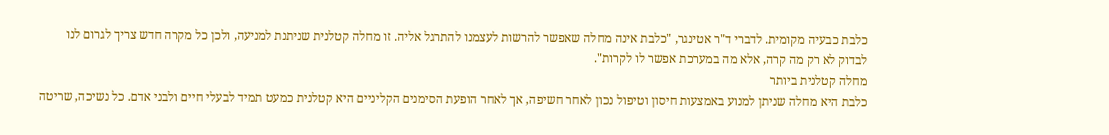כלבת כבעיה מקומית. לדברי ד"ר אטינגר, "כלבת אינה מחלה שאפשר להרשות לעצמנו להתרגל אליה. זו מחלה קטלנית שניתנת למניעה, ולכן כל מקרה חדש צריך לגרום לנו לבדוק לא רק מה קרה, אלא מה במערכת אפשר לו לקרות".
מחלה קטלנית ביותר
כלבת היא מחלה שניתן למנוע באמצעות חיסון וטיפול נכון לאחר חשיפה, אך לאחר הופעת הסימנים הקליניים היא קטלנית כמעט תמיד לבעלי חיים ולבני אדם. כל נשיכה, שריטה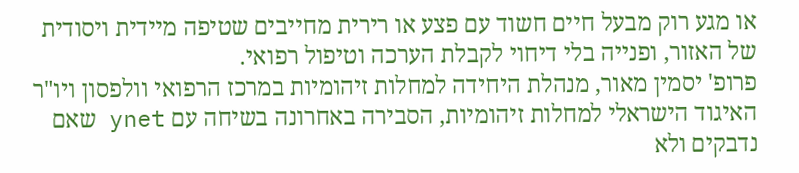או מגע רוק מבעל חיים חשוד עם פצע או רירית מחייבים שטיפה מיידית ויסודית של האזור, ופנייה בלי דיחוי לקבלת הערכה וטיפול רפואי.
פרופ' יסמין מאור, מנהלת היחידה למחלות זיהומיות במרכז הרפואי וולפסון ויו"ר האיגוד הישראלי למחלות זיהומיות, הסבירה באחרונה בשיחה עם ynet שאם נדבקים ולא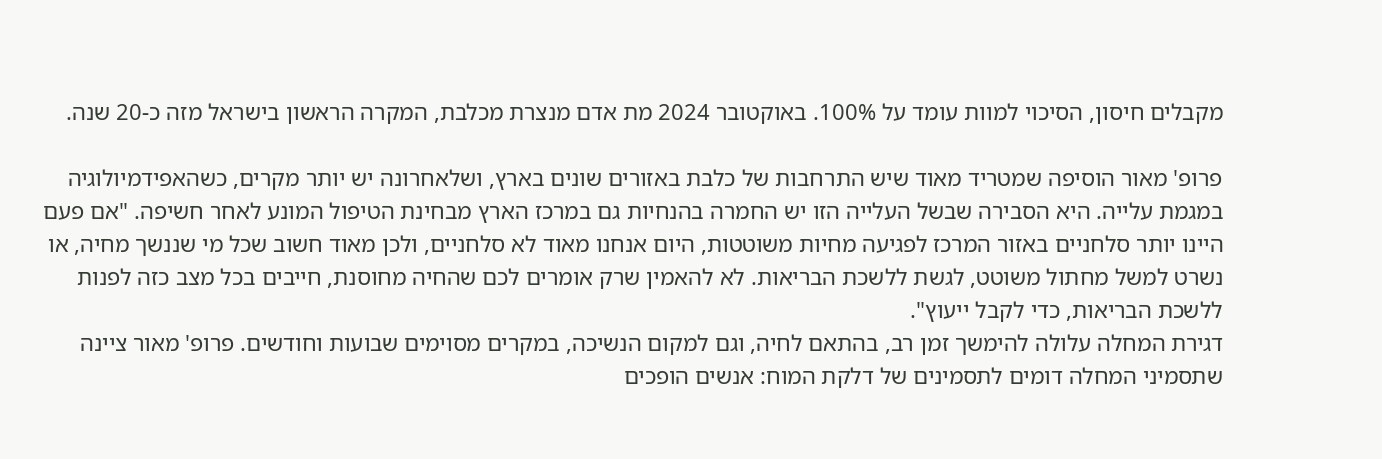מקבלים חיסון, הסיכוי למוות עומד על 100%. באוקטובר 2024 מת אדם מנצרת מכלבת, המקרה הראשון בישראל מזה כ-20 שנה.

פרופ' מאור הוסיפה שמטריד מאוד שיש התרחבות של כלבת באזורים שונים בארץ, ושלאחרונה יש יותר מקרים, כשהאפידמיולוגיה במגמת עלייה. היא הסבירה שבשל העלייה הזו יש החמרה בהנחיות גם במרכז הארץ מבחינת הטיפול המונע לאחר חשיפה. "אם פעם היינו יותר סלחניים באזור המרכז לפגיעה מחיות משוטטות, היום אנחנו מאוד לא סלחניים, ולכן מאוד חשוב שכל מי שננשך מחיה, או נשרט למשל מחתול משוטט, לגשת ללשכת הבריאות. לא להאמין שרק אומרים לכם שהחיה מחוסנת, חייבים בכל מצב כזה לפנות ללשכת הבריאות, כדי לקבל ייעוץ".
דגירת המחלה עלולה להימשך זמן רב, בהתאם לחיה, וגם למקום הנשיכה, במקרים מסוימים שבועות וחודשים. פרופ' מאור ציינה שתסמיני המחלה דומים לתסמינים של דלקת המוח: אנשים הופכים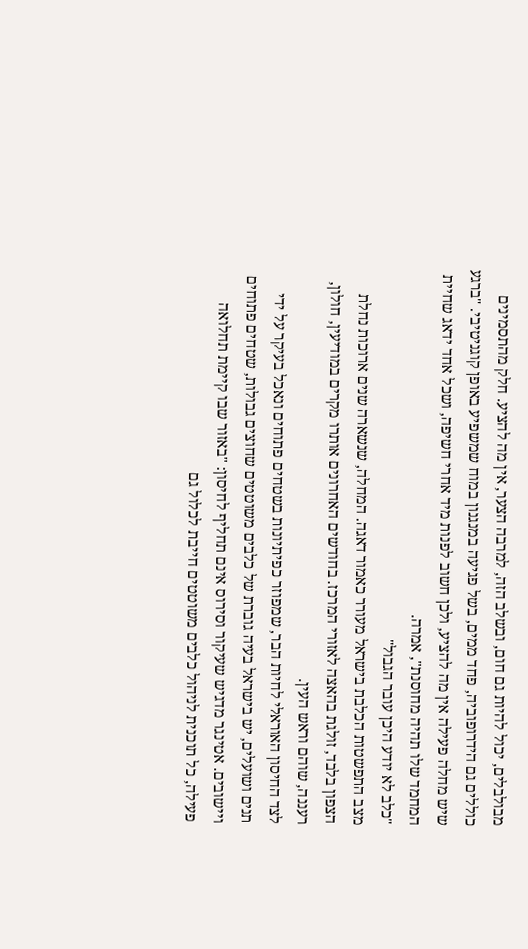מבולבלים, יכול להיות גם חום, ובשלב הזה, למרבה הצער, אין מה להציע. חלק מהתסמינים כוללים גם הידרופוביה, פחד ממים, בשל פגיעה במנגנון במוח שמשפיע באופן קוגניטיבי. "ברגע שיש מחלה פעילה אין מה להציע, ולכן חשוב לפנות מיד אחרי חשיפה, ושכל אחד ידאג שחיית המחמד שלו תהיה מחוסנת", אמרה.
"כלב לא יודע היכן עובר הגבול"
מצב התפשטות הכלבת בישראל מעורר כאמור דאגה. המחלה, שנשארה שנים ארוכות נחלת הצפון בלבד, זולגת בהאצה לאזורי המרכז. בחודשים האחרונים אותרו מקרים במודיעין, חולון, רעננה, שוהם וראש העין.
לצד החיסון האוראלי לחיות הבר, שמפוזר כפיתיונות בשטחים פתוחים ונאכל בעיקר על ידי תנים ושועלים, יש בישראל בעיה גוברת של כלבים משוטטים שחוצים גבולות, שטחים פתוחים ויישובים. אטינגר מדגיש שעיקור וסירוס אינם תחליף לחיסון: "באזור שבו קיימת תחלואה פעילה, כל תוכנית לניהול כלבים משוטטים חייבת לכלול גם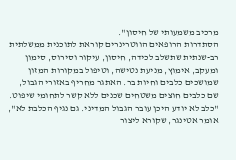מרכיב משמעותי של חיסון".
הסתדרות הרופאים הווטרינרים קוראת לתוכנית ממשלתית רב-שנתית שתשלב לכידה, חיסון, עיקור וסירוס, סימון ומעקב, אימוץ, מניעת נטישה, וטיפול במקורות המזון שמושכים כלבים וחיות בר. האתגר מחריף באזורי הגבול, שם כלבים חוצים משטחים שכנים ללא קשר לתחומי שיפוט. "כלב לא יודע היכן עובר הגבול המדיני. גם נגיף הכלבת לא", אומר אטינגר, שקורא ליצור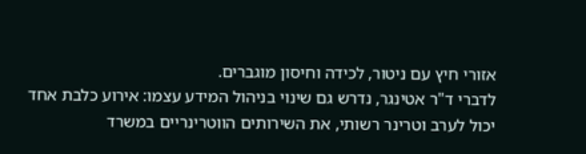אזורי חיץ עם ניטור, לכידה וחיסון מוגברים.
לדברי ד"ר אטינגר, נדרש גם שינוי בניהול המידע עצמו: אירוע כלבת אחד יכול לערב וטרינר רשותי, את השירותים הווטרינריים במשרד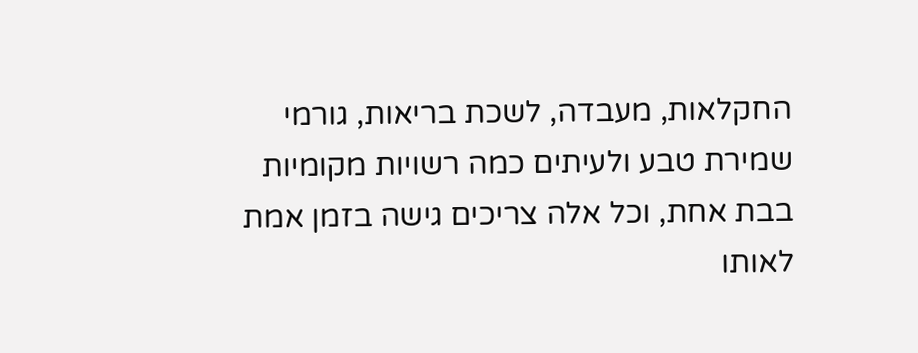החקלאות, מעבדה, לשכת בריאות, גורמי שמירת טבע ולעיתים כמה רשויות מקומיות בבת אחת, וכל אלה צריכים גישה בזמן אמת לאותו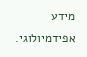מידע אפידמיולוגי.